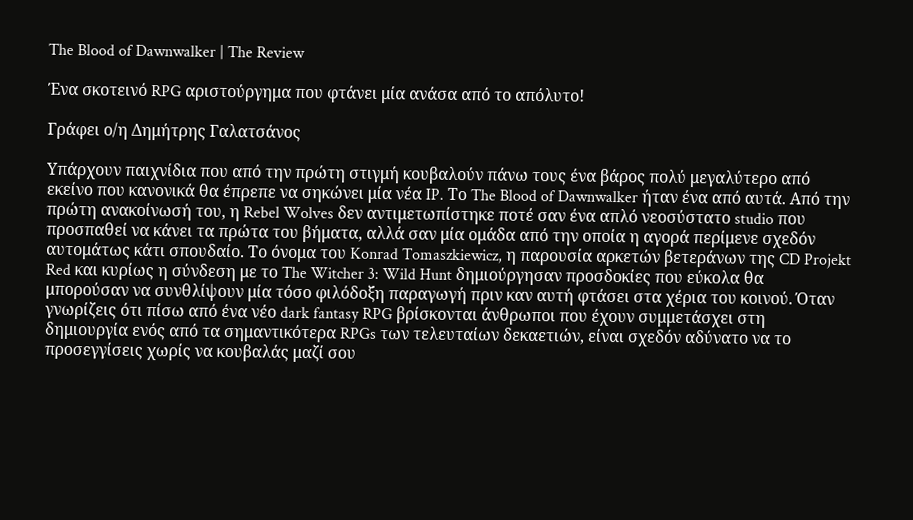The Blood of Dawnwalker | The Review

Ένα σκοτεινό RPG αριστούργημα που φτάνει μία ανάσα από το απόλυτο!

Γράφει ο/η Δημήτρης Γαλατσάνος

Υπάρχουν παιχνίδια που από την πρώτη στιγμή κουβαλούν πάνω τους ένα βάρος πολύ μεγαλύτερο από εκείνο που κανονικά θα έπρεπε να σηκώνει μία νέα IP. Το The Blood of Dawnwalker ήταν ένα από αυτά. Από την πρώτη ανακοίνωσή του, η Rebel Wolves δεν αντιμετωπίστηκε ποτέ σαν ένα απλό νεοσύστατο studio που προσπαθεί να κάνει τα πρώτα του βήματα, αλλά σαν μία ομάδα από την οποία η αγορά περίμενε σχεδόν αυτομάτως κάτι σπουδαίο. Το όνομα του Konrad Tomaszkiewicz, η παρουσία αρκετών βετεράνων της CD Projekt Red και κυρίως η σύνδεση με το The Witcher 3: Wild Hunt δημιούργησαν προσδοκίες που εύκολα θα μπορούσαν να συνθλίψουν μία τόσο φιλόδοξη παραγωγή πριν καν αυτή φτάσει στα χέρια του κοινού. Όταν γνωρίζεις ότι πίσω από ένα νέο dark fantasy RPG βρίσκονται άνθρωποι που έχουν συμμετάσχει στη δημιουργία ενός από τα σημαντικότερα RPGs των τελευταίων δεκαετιών, είναι σχεδόν αδύνατο να το προσεγγίσεις χωρίς να κουβαλάς μαζί σου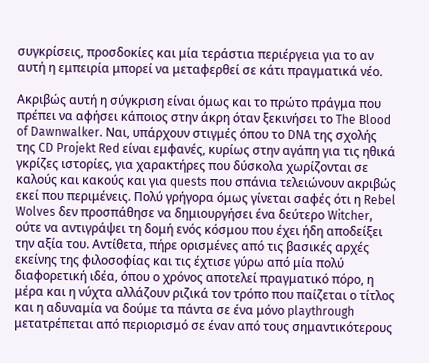συγκρίσεις, προσδοκίες και μία τεράστια περιέργεια για το αν αυτή η εμπειρία μπορεί να μεταφερθεί σε κάτι πραγματικά νέο.

Ακριβώς αυτή η σύγκριση είναι όμως και το πρώτο πράγμα που πρέπει να αφήσει κάποιος στην άκρη όταν ξεκινήσει το The Blood of Dawnwalker. Ναι, υπάρχουν στιγμές όπου το DNA της σχολής της CD Projekt Red είναι εμφανές, κυρίως στην αγάπη για τις ηθικά γκρίζες ιστορίες, για χαρακτήρες που δύσκολα χωρίζονται σε καλούς και κακούς και για quests που σπάνια τελειώνουν ακριβώς εκεί που περιμένεις. Πολύ γρήγορα όμως γίνεται σαφές ότι η Rebel Wolves δεν προσπάθησε να δημιουργήσει ένα δεύτερο Witcher, ούτε να αντιγράψει τη δομή ενός κόσμου που έχει ήδη αποδείξει την αξία του. Αντίθετα, πήρε ορισμένες από τις βασικές αρχές εκείνης της φιλοσοφίας και τις έχτισε γύρω από μία πολύ διαφορετική ιδέα, όπου ο χρόνος αποτελεί πραγματικό πόρο, η μέρα και η νύχτα αλλάζουν ριζικά τον τρόπο που παίζεται ο τίτλος και η αδυναμία να δούμε τα πάντα σε ένα μόνο playthrough μετατρέπεται από περιορισμό σε έναν από τους σημαντικότερους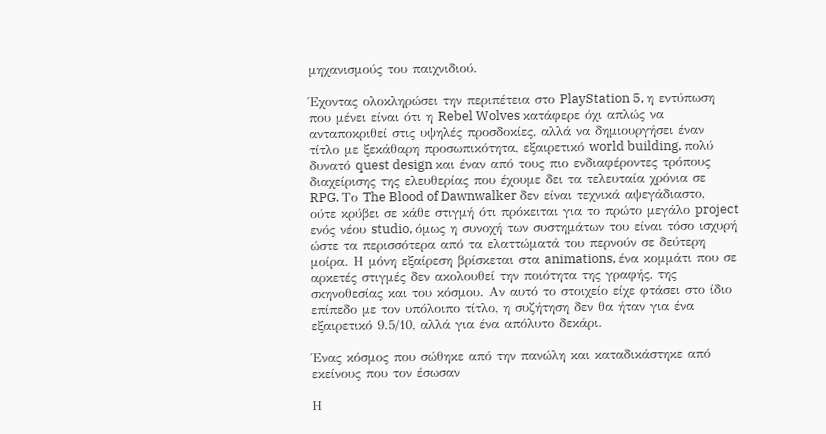μηχανισμούς του παιχνιδιού.

Έχοντας ολοκληρώσει την περιπέτεια στο PlayStation 5, η εντύπωση που μένει είναι ότι η Rebel Wolves κατάφερε όχι απλώς να ανταποκριθεί στις υψηλές προσδοκίες, αλλά να δημιουργήσει έναν τίτλο με ξεκάθαρη προσωπικότητα, εξαιρετικό world building, πολύ δυνατό quest design και έναν από τους πιο ενδιαφέροντες τρόπους διαχείρισης της ελευθερίας που έχουμε δει τα τελευταία χρόνια σε RPG. Το The Blood of Dawnwalker δεν είναι τεχνικά αψεγάδιαστο, ούτε κρύβει σε κάθε στιγμή ότι πρόκειται για το πρώτο μεγάλο project ενός νέου studio, όμως η συνοχή των συστημάτων του είναι τόσο ισχυρή ώστε τα περισσότερα από τα ελαττώματά του περνούν σε δεύτερη μοίρα. Η μόνη εξαίρεση βρίσκεται στα animations, ένα κομμάτι που σε αρκετές στιγμές δεν ακολουθεί την ποιότητα της γραφής, της σκηνοθεσίας και του κόσμου. Αν αυτό το στοιχείο είχε φτάσει στο ίδιο επίπεδο με τον υπόλοιπο τίτλο, η συζήτηση δεν θα ήταν για ένα εξαιρετικό 9.5/10, αλλά για ένα απόλυτο δεκάρι.

Ένας κόσμος που σώθηκε από την πανώλη και καταδικάστηκε από εκείνους που τον έσωσαν

Η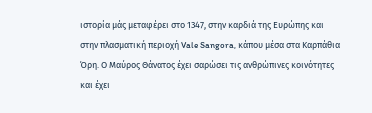ιστορία μάς μεταφέρει στο 1347, στην καρδιά της Ευρώπης και στην πλασματική περιοχή Vale Sangora, κάπου μέσα στα Καρπάθια Όρη. Ο Μαύρος Θάνατος έχει σαρώσει τις ανθρώπινες κοινότητες και έχει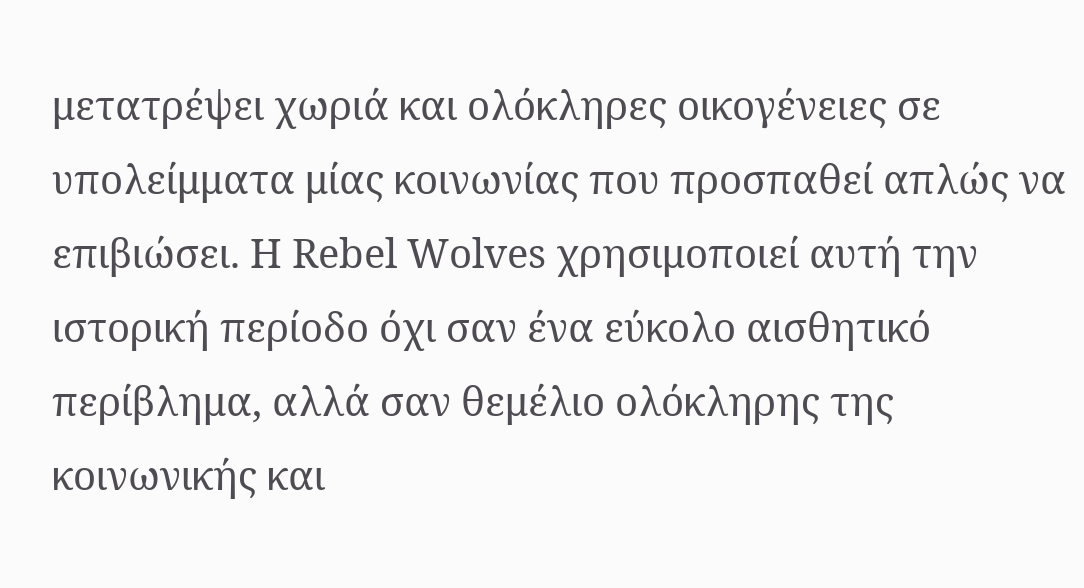μετατρέψει χωριά και ολόκληρες οικογένειες σε υπολείμματα μίας κοινωνίας που προσπαθεί απλώς να επιβιώσει. Η Rebel Wolves χρησιμοποιεί αυτή την ιστορική περίοδο όχι σαν ένα εύκολο αισθητικό περίβλημα, αλλά σαν θεμέλιο ολόκληρης της κοινωνικής και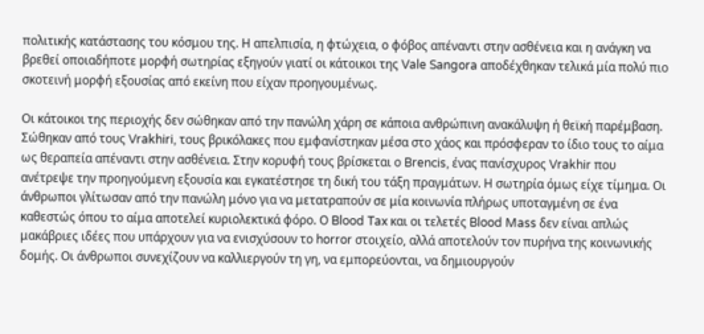πολιτικής κατάστασης του κόσμου της. Η απελπισία, η φτώχεια, ο φόβος απέναντι στην ασθένεια και η ανάγκη να βρεθεί οποιαδήποτε μορφή σωτηρίας εξηγούν γιατί οι κάτοικοι της Vale Sangora αποδέχθηκαν τελικά μία πολύ πιο σκοτεινή μορφή εξουσίας από εκείνη που είχαν προηγουμένως.

Οι κάτοικοι της περιοχής δεν σώθηκαν από την πανώλη χάρη σε κάποια ανθρώπινη ανακάλυψη ή θεϊκή παρέμβαση. Σώθηκαν από τους Vrakhiri, τους βρικόλακες που εμφανίστηκαν μέσα στο χάος και πρόσφεραν το ίδιο τους το αίμα ως θεραπεία απέναντι στην ασθένεια. Στην κορυφή τους βρίσκεται ο Brencis, ένας πανίσχυρος Vrakhir που ανέτρεψε την προηγούμενη εξουσία και εγκατέστησε τη δική του τάξη πραγμάτων. Η σωτηρία όμως είχε τίμημα. Οι άνθρωποι γλίτωσαν από την πανώλη μόνο για να μετατραπούν σε μία κοινωνία πλήρως υποταγμένη σε ένα καθεστώς όπου το αίμα αποτελεί κυριολεκτικά φόρο. Ο Blood Tax και οι τελετές Blood Mass δεν είναι απλώς μακάβριες ιδέες που υπάρχουν για να ενισχύσουν το horror στοιχείο, αλλά αποτελούν τον πυρήνα της κοινωνικής δομής. Οι άνθρωποι συνεχίζουν να καλλιεργούν τη γη, να εμπορεύονται, να δημιουργούν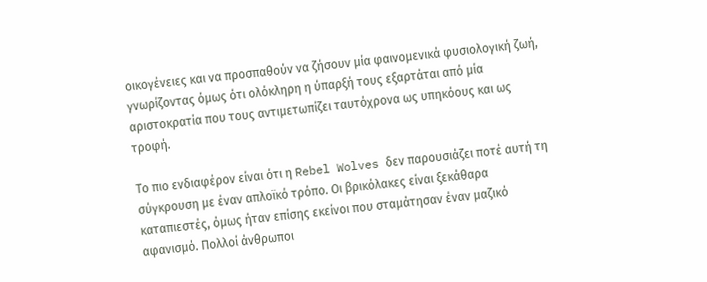οικογένειες και να προσπαθούν να ζήσουν μία φαινομενικά φυσιολογική ζωή, γνωρίζοντας όμως ότι ολόκληρη η ύπαρξή τους εξαρτάται από μία αριστοκρατία που τους αντιμετωπίζει ταυτόχρονα ως υπηκόους και ως τροφή.

Το πιο ενδιαφέρον είναι ότι η Rebel Wolves δεν παρουσιάζει ποτέ αυτή τη σύγκρουση με έναν απλοϊκό τρόπο. Οι βρικόλακες είναι ξεκάθαρα καταπιεστές, όμως ήταν επίσης εκείνοι που σταμάτησαν έναν μαζικό αφανισμό. Πολλοί άνθρωποι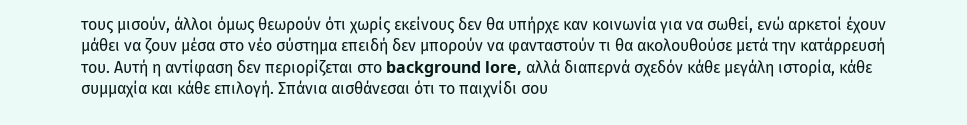τους μισούν, άλλοι όμως θεωρούν ότι χωρίς εκείνους δεν θα υπήρχε καν κοινωνία για να σωθεί, ενώ αρκετοί έχουν μάθει να ζουν μέσα στο νέο σύστημα επειδή δεν μπορούν να φανταστούν τι θα ακολουθούσε μετά την κατάρρευσή του. Αυτή η αντίφαση δεν περιορίζεται στο background lore, αλλά διαπερνά σχεδόν κάθε μεγάλη ιστορία, κάθε συμμαχία και κάθε επιλογή. Σπάνια αισθάνεσαι ότι το παιχνίδι σου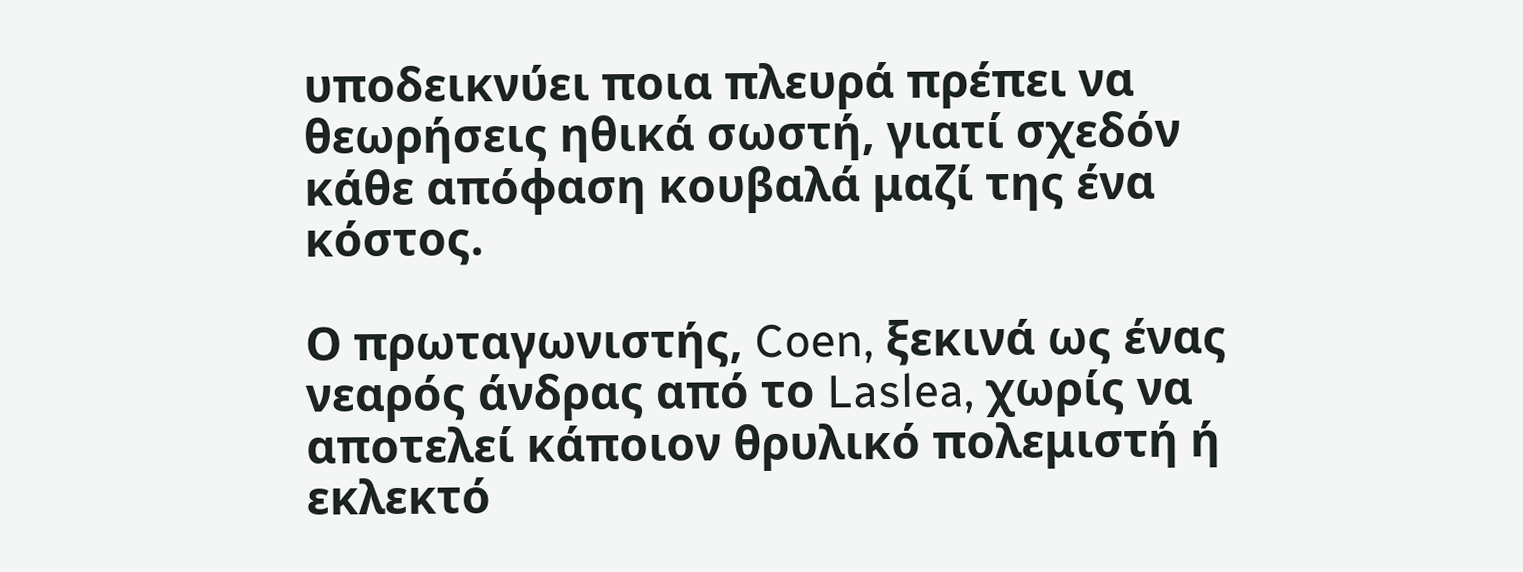υποδεικνύει ποια πλευρά πρέπει να θεωρήσεις ηθικά σωστή, γιατί σχεδόν κάθε απόφαση κουβαλά μαζί της ένα κόστος.

Ο πρωταγωνιστής, Coen, ξεκινά ως ένας νεαρός άνδρας από το Laslea, χωρίς να αποτελεί κάποιον θρυλικό πολεμιστή ή εκλεκτό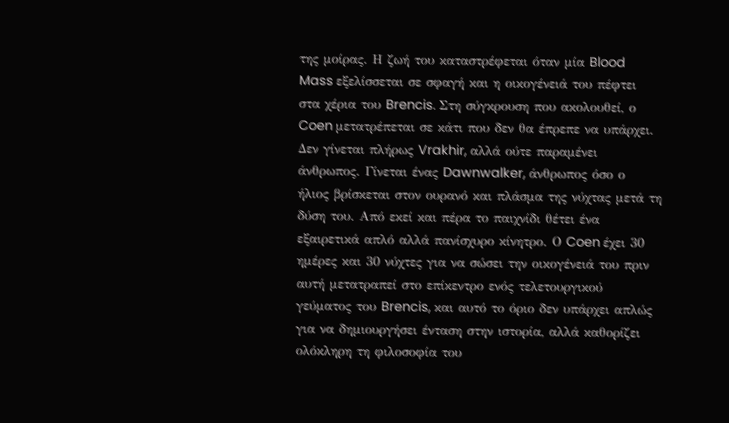της μοίρας. Η ζωή του καταστρέφεται όταν μία Blood Mass εξελίσσεται σε σφαγή και η οικογένειά του πέφτει στα χέρια του Brencis. Στη σύγκρουση που ακολουθεί, ο Coen μετατρέπεται σε κάτι που δεν θα έπρεπε να υπάρχει. Δεν γίνεται πλήρως Vrakhir, αλλά ούτε παραμένει άνθρωπος. Γίνεται ένας Dawnwalker, άνθρωπος όσο ο ήλιος βρίσκεται στον ουρανό και πλάσμα της νύχτας μετά τη δύση του. Από εκεί και πέρα το παιχνίδι θέτει ένα εξαιρετικά απλό αλλά πανίσχυρο κίνητρο. Ο Coen έχει 30 ημέρες και 30 νύχτες για να σώσει την οικογένειά του πριν αυτή μετατραπεί στο επίκεντρο ενός τελετουργικού γεύματος του Brencis, και αυτό το όριο δεν υπάρχει απλώς για να δημιουργήσει ένταση στην ιστορία, αλλά καθορίζει ολόκληρη τη φιλοσοφία του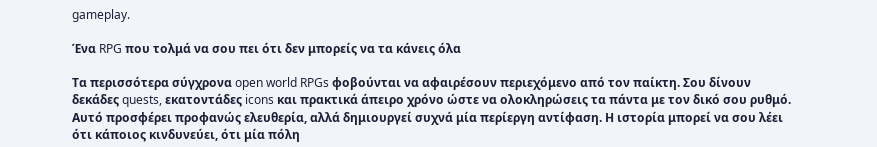gameplay.

Ένα RPG που τολμά να σου πει ότι δεν μπορείς να τα κάνεις όλα

Τα περισσότερα σύγχρονα open world RPGs φοβούνται να αφαιρέσουν περιεχόμενο από τον παίκτη. Σου δίνουν δεκάδες quests, εκατοντάδες icons και πρακτικά άπειρο χρόνο ώστε να ολοκληρώσεις τα πάντα με τον δικό σου ρυθμό. Αυτό προσφέρει προφανώς ελευθερία, αλλά δημιουργεί συχνά μία περίεργη αντίφαση. Η ιστορία μπορεί να σου λέει ότι κάποιος κινδυνεύει, ότι μία πόλη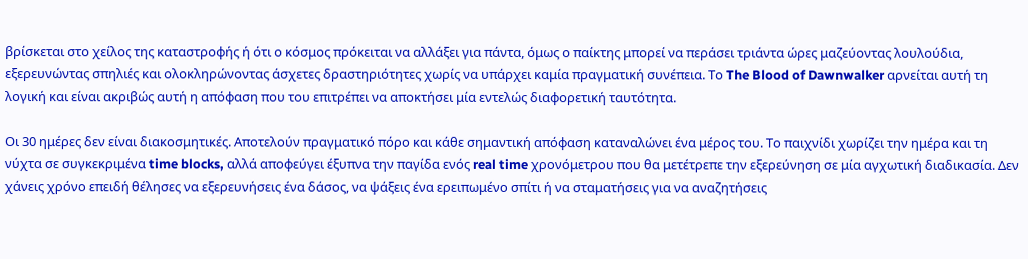βρίσκεται στο χείλος της καταστροφής ή ότι ο κόσμος πρόκειται να αλλάξει για πάντα, όμως ο παίκτης μπορεί να περάσει τριάντα ώρες μαζεύοντας λουλούδια, εξερευνώντας σπηλιές και ολοκληρώνοντας άσχετες δραστηριότητες χωρίς να υπάρχει καμία πραγματική συνέπεια. Το The Blood of Dawnwalker αρνείται αυτή τη λογική και είναι ακριβώς αυτή η απόφαση που του επιτρέπει να αποκτήσει μία εντελώς διαφορετική ταυτότητα.

Οι 30 ημέρες δεν είναι διακοσμητικές. Αποτελούν πραγματικό πόρο και κάθε σημαντική απόφαση καταναλώνει ένα μέρος του. Το παιχνίδι χωρίζει την ημέρα και τη νύχτα σε συγκεκριμένα time blocks, αλλά αποφεύγει έξυπνα την παγίδα ενός real time χρονόμετρου που θα μετέτρεπε την εξερεύνηση σε μία αγχωτική διαδικασία. Δεν χάνεις χρόνο επειδή θέλησες να εξερευνήσεις ένα δάσος, να ψάξεις ένα ερειπωμένο σπίτι ή να σταματήσεις για να αναζητήσεις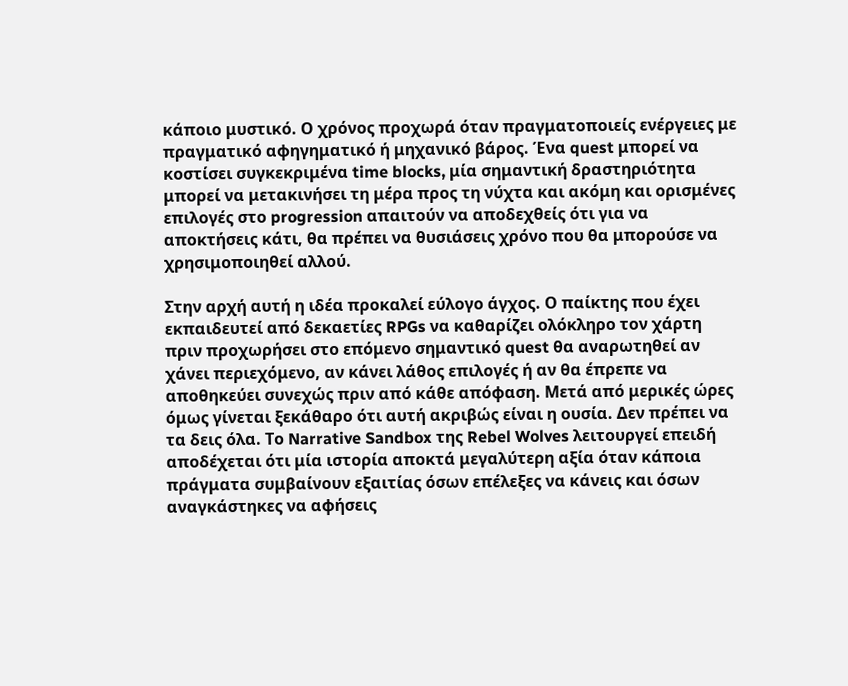κάποιο μυστικό. Ο χρόνος προχωρά όταν πραγματοποιείς ενέργειες με πραγματικό αφηγηματικό ή μηχανικό βάρος. Ένα quest μπορεί να κοστίσει συγκεκριμένα time blocks, μία σημαντική δραστηριότητα μπορεί να μετακινήσει τη μέρα προς τη νύχτα και ακόμη και ορισμένες επιλογές στο progression απαιτούν να αποδεχθείς ότι για να αποκτήσεις κάτι, θα πρέπει να θυσιάσεις χρόνο που θα μπορούσε να χρησιμοποιηθεί αλλού.

Στην αρχή αυτή η ιδέα προκαλεί εύλογο άγχος. Ο παίκτης που έχει εκπαιδευτεί από δεκαετίες RPGs να καθαρίζει ολόκληρο τον χάρτη πριν προχωρήσει στο επόμενο σημαντικό quest θα αναρωτηθεί αν χάνει περιεχόμενο, αν κάνει λάθος επιλογές ή αν θα έπρεπε να αποθηκεύει συνεχώς πριν από κάθε απόφαση. Μετά από μερικές ώρες όμως γίνεται ξεκάθαρο ότι αυτή ακριβώς είναι η ουσία. Δεν πρέπει να τα δεις όλα. Το Narrative Sandbox της Rebel Wolves λειτουργεί επειδή αποδέχεται ότι μία ιστορία αποκτά μεγαλύτερη αξία όταν κάποια πράγματα συμβαίνουν εξαιτίας όσων επέλεξες να κάνεις και όσων αναγκάστηκες να αφήσεις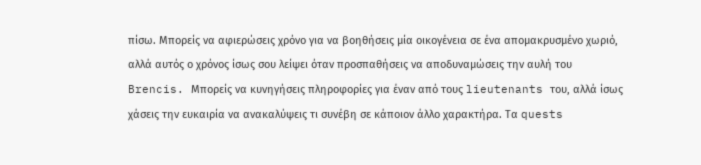πίσω. Μπορείς να αφιερώσεις χρόνο για να βοηθήσεις μία οικογένεια σε ένα απομακρυσμένο χωριό, αλλά αυτός ο χρόνος ίσως σου λείψει όταν προσπαθήσεις να αποδυναμώσεις την αυλή του Brencis. Μπορείς να κυνηγήσεις πληροφορίες για έναν από τους lieutenants του, αλλά ίσως χάσεις την ευκαιρία να ανακαλύψεις τι συνέβη σε κάποιον άλλο χαρακτήρα. Τα quests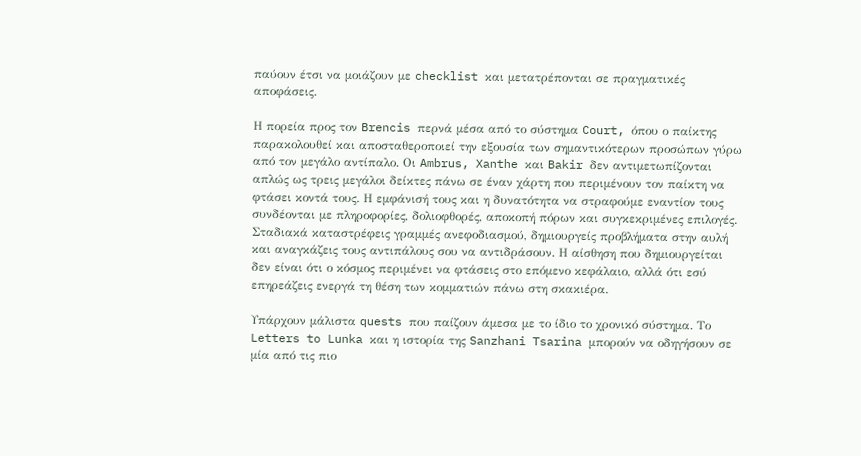παύουν έτσι να μοιάζουν με checklist και μετατρέπονται σε πραγματικές αποφάσεις.

Η πορεία προς τον Brencis περνά μέσα από το σύστημα Court, όπου ο παίκτης παρακολουθεί και αποσταθεροποιεί την εξουσία των σημαντικότερων προσώπων γύρω από τον μεγάλο αντίπαλο. Οι Ambrus, Xanthe και Bakir δεν αντιμετωπίζονται απλώς ως τρεις μεγάλοι δείκτες πάνω σε έναν χάρτη που περιμένουν τον παίκτη να φτάσει κοντά τους. Η εμφάνισή τους και η δυνατότητα να στραφούμε εναντίον τους συνδέονται με πληροφορίες, δολιοφθορές, αποκοπή πόρων και συγκεκριμένες επιλογές. Σταδιακά καταστρέφεις γραμμές ανεφοδιασμού, δημιουργείς προβλήματα στην αυλή και αναγκάζεις τους αντιπάλους σου να αντιδράσουν. Η αίσθηση που δημιουργείται δεν είναι ότι ο κόσμος περιμένει να φτάσεις στο επόμενο κεφάλαιο, αλλά ότι εσύ επηρεάζεις ενεργά τη θέση των κομματιών πάνω στη σκακιέρα.

Υπάρχουν μάλιστα quests που παίζουν άμεσα με το ίδιο το χρονικό σύστημα. Το Letters to Lunka και η ιστορία της Sanzhani Tsarina μπορούν να οδηγήσουν σε μία από τις πιο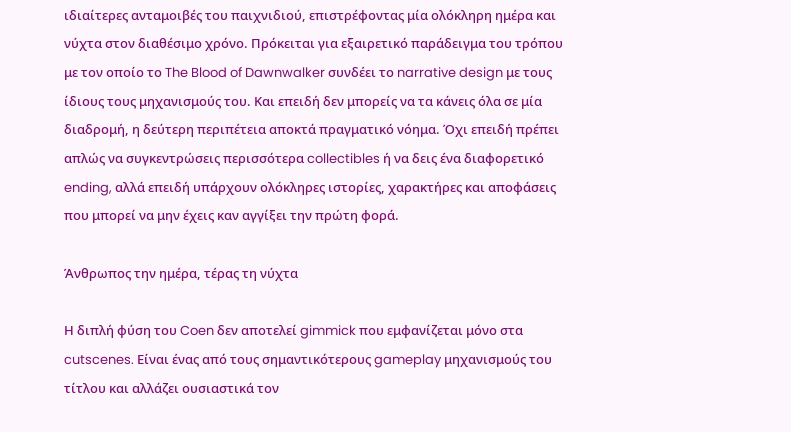ιδιαίτερες ανταμοιβές του παιχνιδιού, επιστρέφοντας μία ολόκληρη ημέρα και νύχτα στον διαθέσιμο χρόνο. Πρόκειται για εξαιρετικό παράδειγμα του τρόπου με τον οποίο το The Blood of Dawnwalker συνδέει το narrative design με τους ίδιους τους μηχανισμούς του. Και επειδή δεν μπορείς να τα κάνεις όλα σε μία διαδρομή, η δεύτερη περιπέτεια αποκτά πραγματικό νόημα. Όχι επειδή πρέπει απλώς να συγκεντρώσεις περισσότερα collectibles ή να δεις ένα διαφορετικό ending, αλλά επειδή υπάρχουν ολόκληρες ιστορίες, χαρακτήρες και αποφάσεις που μπορεί να μην έχεις καν αγγίξει την πρώτη φορά.

Άνθρωπος την ημέρα, τέρας τη νύχτα

Η διπλή φύση του Coen δεν αποτελεί gimmick που εμφανίζεται μόνο στα cutscenes. Είναι ένας από τους σημαντικότερους gameplay μηχανισμούς του τίτλου και αλλάζει ουσιαστικά τον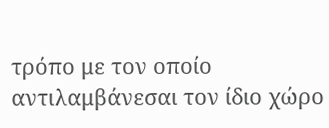τρόπο με τον οποίο αντιλαμβάνεσαι τον ίδιο χώρο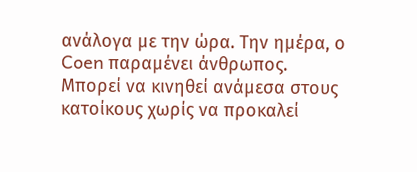ανάλογα με την ώρα. Την ημέρα, ο Coen παραμένει άνθρωπος. Μπορεί να κινηθεί ανάμεσα στους κατοίκους χωρίς να προκαλεί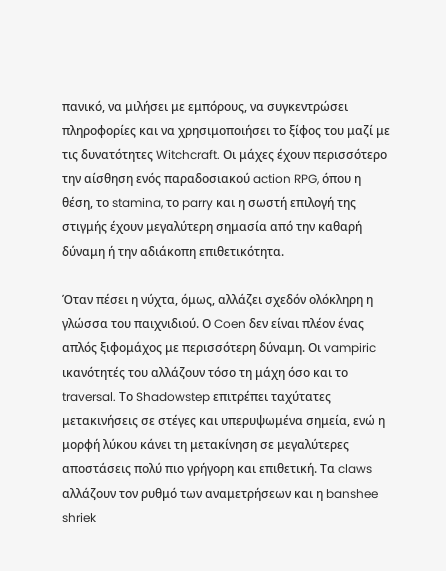πανικό, να μιλήσει με εμπόρους, να συγκεντρώσει πληροφορίες και να χρησιμοποιήσει το ξίφος του μαζί με τις δυνατότητες Witchcraft. Οι μάχες έχουν περισσότερο την αίσθηση ενός παραδοσιακού action RPG, όπου η θέση, το stamina, το parry και η σωστή επιλογή της στιγμής έχουν μεγαλύτερη σημασία από την καθαρή δύναμη ή την αδιάκοπη επιθετικότητα.

Όταν πέσει η νύχτα, όμως, αλλάζει σχεδόν ολόκληρη η γλώσσα του παιχνιδιού. Ο Coen δεν είναι πλέον ένας απλός ξιφομάχος με περισσότερη δύναμη. Οι vampiric ικανότητές του αλλάζουν τόσο τη μάχη όσο και το traversal. Το Shadowstep επιτρέπει ταχύτατες μετακινήσεις σε στέγες και υπερυψωμένα σημεία, ενώ η μορφή λύκου κάνει τη μετακίνηση σε μεγαλύτερες αποστάσεις πολύ πιο γρήγορη και επιθετική. Τα claws αλλάζουν τον ρυθμό των αναμετρήσεων και η banshee shriek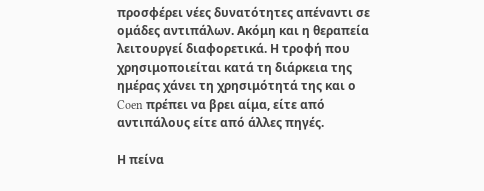προσφέρει νέες δυνατότητες απέναντι σε ομάδες αντιπάλων. Ακόμη και η θεραπεία λειτουργεί διαφορετικά. Η τροφή που χρησιμοποιείται κατά τη διάρκεια της ημέρας χάνει τη χρησιμότητά της και ο Coen πρέπει να βρει αίμα, είτε από αντιπάλους είτε από άλλες πηγές.

Η πείνα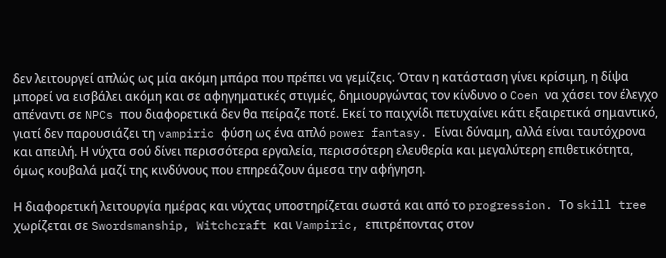δεν λειτουργεί απλώς ως μία ακόμη μπάρα που πρέπει να γεμίζεις. Όταν η κατάσταση γίνει κρίσιμη, η δίψα μπορεί να εισβάλει ακόμη και σε αφηγηματικές στιγμές, δημιουργώντας τον κίνδυνο ο Coen να χάσει τον έλεγχο απέναντι σε NPCs που διαφορετικά δεν θα πείραζε ποτέ. Εκεί το παιχνίδι πετυχαίνει κάτι εξαιρετικά σημαντικό, γιατί δεν παρουσιάζει τη vampiric φύση ως ένα απλό power fantasy. Είναι δύναμη, αλλά είναι ταυτόχρονα και απειλή. Η νύχτα σού δίνει περισσότερα εργαλεία, περισσότερη ελευθερία και μεγαλύτερη επιθετικότητα, όμως κουβαλά μαζί της κινδύνους που επηρεάζουν άμεσα την αφήγηση.

Η διαφορετική λειτουργία ημέρας και νύχτας υποστηρίζεται σωστά και από το progression. Το skill tree χωρίζεται σε Swordsmanship, Witchcraft και Vampiric, επιτρέποντας στον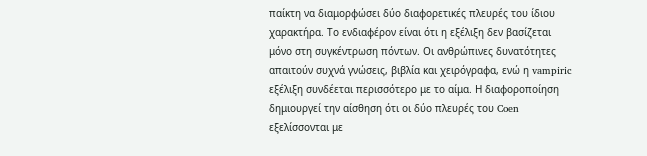παίκτη να διαμορφώσει δύο διαφορετικές πλευρές του ίδιου χαρακτήρα. Το ενδιαφέρον είναι ότι η εξέλιξη δεν βασίζεται μόνο στη συγκέντρωση πόντων. Οι ανθρώπινες δυνατότητες απαιτούν συχνά γνώσεις, βιβλία και χειρόγραφα, ενώ η vampiric εξέλιξη συνδέεται περισσότερο με το αίμα. Η διαφοροποίηση δημιουργεί την αίσθηση ότι οι δύο πλευρές του Coen εξελίσσονται με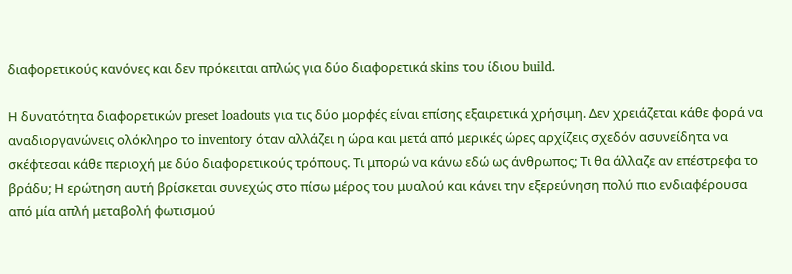διαφορετικούς κανόνες και δεν πρόκειται απλώς για δύο διαφορετικά skins του ίδιου build.

Η δυνατότητα διαφορετικών preset loadouts για τις δύο μορφές είναι επίσης εξαιρετικά χρήσιμη. Δεν χρειάζεται κάθε φορά να αναδιοργανώνεις ολόκληρο το inventory όταν αλλάζει η ώρα και μετά από μερικές ώρες αρχίζεις σχεδόν ασυνείδητα να σκέφτεσαι κάθε περιοχή με δύο διαφορετικούς τρόπους. Τι μπορώ να κάνω εδώ ως άνθρωπος; Τι θα άλλαζε αν επέστρεφα το βράδυ; Η ερώτηση αυτή βρίσκεται συνεχώς στο πίσω μέρος του μυαλού και κάνει την εξερεύνηση πολύ πιο ενδιαφέρουσα από μία απλή μεταβολή φωτισμού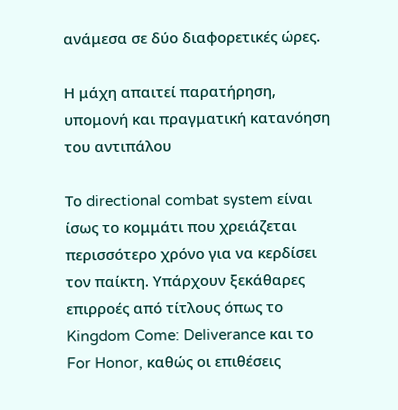ανάμεσα σε δύο διαφορετικές ώρες.

Η μάχη απαιτεί παρατήρηση, υπομονή και πραγματική κατανόηση του αντιπάλου

Το directional combat system είναι ίσως το κομμάτι που χρειάζεται περισσότερο χρόνο για να κερδίσει τον παίκτη. Υπάρχουν ξεκάθαρες επιρροές από τίτλους όπως το Kingdom Come: Deliverance και το For Honor, καθώς οι επιθέσεις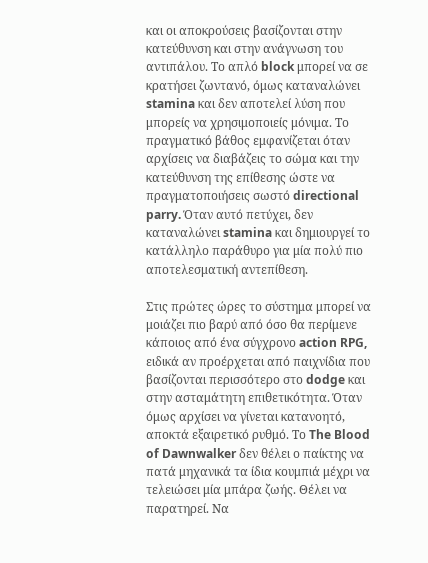και οι αποκρούσεις βασίζονται στην κατεύθυνση και στην ανάγνωση του αντιπάλου. Το απλό block μπορεί να σε κρατήσει ζωντανό, όμως καταναλώνει stamina και δεν αποτελεί λύση που μπορείς να χρησιμοποιείς μόνιμα. Το πραγματικό βάθος εμφανίζεται όταν αρχίσεις να διαβάζεις το σώμα και την κατεύθυνση της επίθεσης ώστε να πραγματοποιήσεις σωστό directional parry. Όταν αυτό πετύχει, δεν καταναλώνει stamina και δημιουργεί το κατάλληλο παράθυρο για μία πολύ πιο αποτελεσματική αντεπίθεση.

Στις πρώτες ώρες το σύστημα μπορεί να μοιάζει πιο βαρύ από όσο θα περίμενε κάποιος από ένα σύγχρονο action RPG, ειδικά αν προέρχεται από παιχνίδια που βασίζονται περισσότερο στο dodge και στην ασταμάτητη επιθετικότητα. Όταν όμως αρχίσει να γίνεται κατανοητό, αποκτά εξαιρετικό ρυθμό. Το The Blood of Dawnwalker δεν θέλει ο παίκτης να πατά μηχανικά τα ίδια κουμπιά μέχρι να τελειώσει μία μπάρα ζωής. Θέλει να παρατηρεί. Να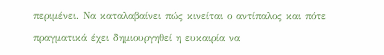περιμένει. Να καταλαβαίνει πώς κινείται ο αντίπαλος και πότε πραγματικά έχει δημιουργηθεί η ευκαιρία να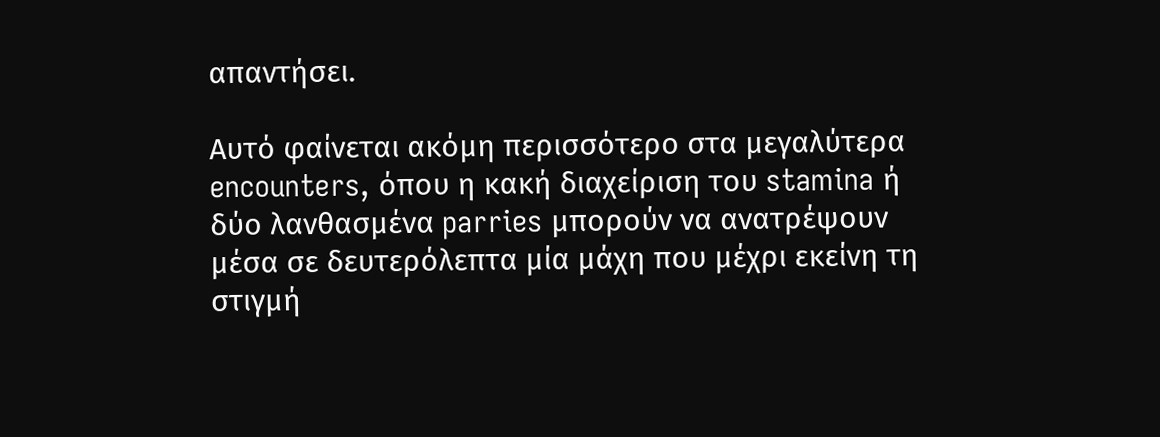απαντήσει.

Αυτό φαίνεται ακόμη περισσότερο στα μεγαλύτερα encounters, όπου η κακή διαχείριση του stamina ή δύο λανθασμένα parries μπορούν να ανατρέψουν μέσα σε δευτερόλεπτα μία μάχη που μέχρι εκείνη τη στιγμή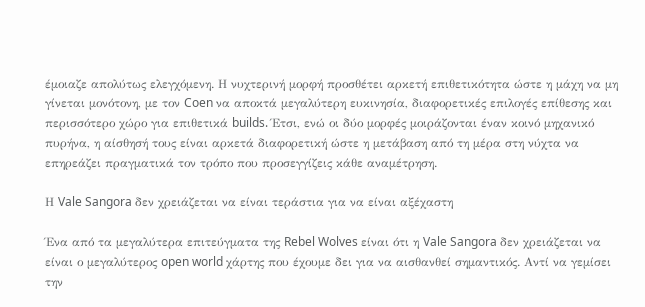έμοιαζε απολύτως ελεγχόμενη. Η νυχτερινή μορφή προσθέτει αρκετή επιθετικότητα ώστε η μάχη να μη γίνεται μονότονη, με τον Coen να αποκτά μεγαλύτερη ευκινησία, διαφορετικές επιλογές επίθεσης και περισσότερο χώρο για επιθετικά builds. Έτσι, ενώ οι δύο μορφές μοιράζονται έναν κοινό μηχανικό πυρήνα, η αίσθησή τους είναι αρκετά διαφορετική ώστε η μετάβαση από τη μέρα στη νύχτα να επηρεάζει πραγματικά τον τρόπο που προσεγγίζεις κάθε αναμέτρηση.

Η Vale Sangora δεν χρειάζεται να είναι τεράστια για να είναι αξέχαστη

Ένα από τα μεγαλύτερα επιτεύγματα της Rebel Wolves είναι ότι η Vale Sangora δεν χρειάζεται να είναι ο μεγαλύτερος open world χάρτης που έχουμε δει για να αισθανθεί σημαντικός. Αντί να γεμίσει την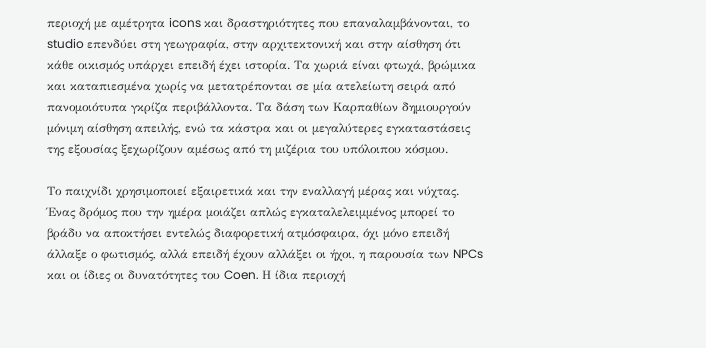περιοχή με αμέτρητα icons και δραστηριότητες που επαναλαμβάνονται, το studio επενδύει στη γεωγραφία, στην αρχιτεκτονική και στην αίσθηση ότι κάθε οικισμός υπάρχει επειδή έχει ιστορία. Τα χωριά είναι φτωχά, βρώμικα και καταπιεσμένα χωρίς να μετατρέπονται σε μία ατελείωτη σειρά από πανομοιότυπα γκρίζα περιβάλλοντα. Τα δάση των Καρπαθίων δημιουργούν μόνιμη αίσθηση απειλής, ενώ τα κάστρα και οι μεγαλύτερες εγκαταστάσεις της εξουσίας ξεχωρίζουν αμέσως από τη μιζέρια του υπόλοιπου κόσμου.

Το παιχνίδι χρησιμοποιεί εξαιρετικά και την εναλλαγή μέρας και νύχτας. Ένας δρόμος που την ημέρα μοιάζει απλώς εγκαταλελειμμένος μπορεί το βράδυ να αποκτήσει εντελώς διαφορετική ατμόσφαιρα, όχι μόνο επειδή άλλαξε ο φωτισμός, αλλά επειδή έχουν αλλάξει οι ήχοι, η παρουσία των NPCs και οι ίδιες οι δυνατότητες του Coen. Η ίδια περιοχή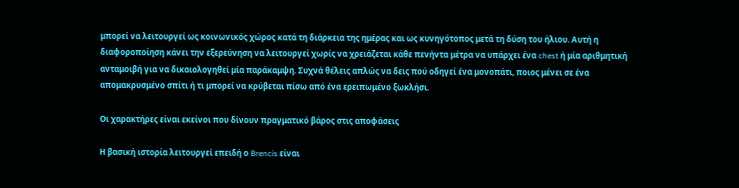μπορεί να λειτουργεί ως κοινωνικός χώρος κατά τη διάρκεια της ημέρας και ως κυνηγότοπος μετά τη δύση του ήλιου. Αυτή η διαφοροποίηση κάνει την εξερεύνηση να λειτουργεί χωρίς να χρειάζεται κάθε πενήντα μέτρα να υπάρχει ένα chest ή μία αριθμητική ανταμοιβή για να δικαιολογηθεί μία παράκαμψη. Συχνά θέλεις απλώς να δεις πού οδηγεί ένα μονοπάτι, ποιος μένει σε ένα απομακρυσμένο σπίτι ή τι μπορεί να κρύβεται πίσω από ένα ερειπωμένο ξωκλήσι.

Οι χαρακτήρες είναι εκείνοι που δίνουν πραγματικό βάρος στις αποφάσεις

Η βασική ιστορία λειτουργεί επειδή ο Brencis είναι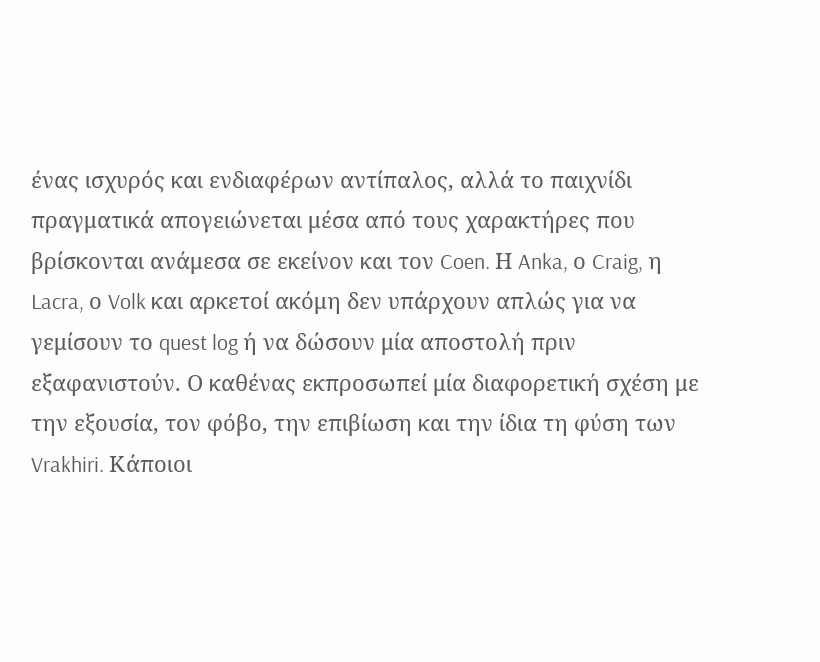ένας ισχυρός και ενδιαφέρων αντίπαλος, αλλά το παιχνίδι πραγματικά απογειώνεται μέσα από τους χαρακτήρες που βρίσκονται ανάμεσα σε εκείνον και τον Coen. Η Anka, ο Craig, η Lacra, ο Volk και αρκετοί ακόμη δεν υπάρχουν απλώς για να γεμίσουν το quest log ή να δώσουν μία αποστολή πριν εξαφανιστούν. Ο καθένας εκπροσωπεί μία διαφορετική σχέση με την εξουσία, τον φόβο, την επιβίωση και την ίδια τη φύση των Vrakhiri. Κάποιοι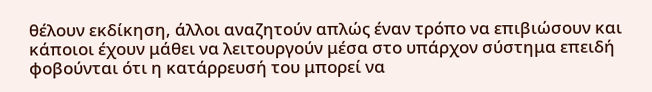θέλουν εκδίκηση, άλλοι αναζητούν απλώς έναν τρόπο να επιβιώσουν και κάποιοι έχουν μάθει να λειτουργούν μέσα στο υπάρχον σύστημα επειδή φοβούνται ότι η κατάρρευσή του μπορεί να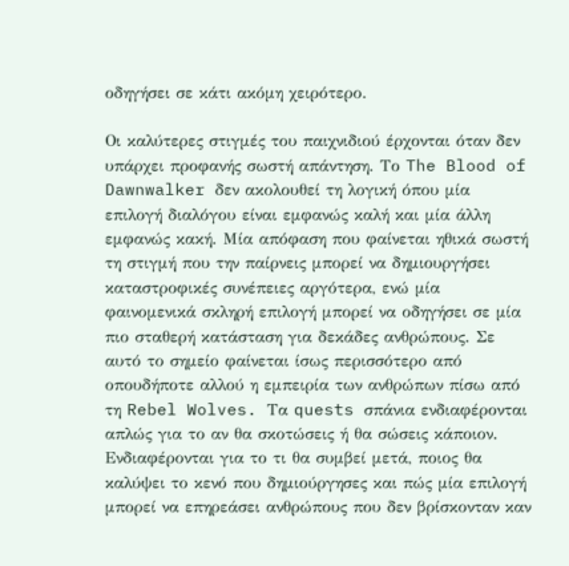οδηγήσει σε κάτι ακόμη χειρότερο.

Οι καλύτερες στιγμές του παιχνιδιού έρχονται όταν δεν υπάρχει προφανής σωστή απάντηση. Το The Blood of Dawnwalker δεν ακολουθεί τη λογική όπου μία επιλογή διαλόγου είναι εμφανώς καλή και μία άλλη εμφανώς κακή. Μία απόφαση που φαίνεται ηθικά σωστή τη στιγμή που την παίρνεις μπορεί να δημιουργήσει καταστροφικές συνέπειες αργότερα, ενώ μία φαινομενικά σκληρή επιλογή μπορεί να οδηγήσει σε μία πιο σταθερή κατάσταση για δεκάδες ανθρώπους. Σε αυτό το σημείο φαίνεται ίσως περισσότερο από οπουδήποτε αλλού η εμπειρία των ανθρώπων πίσω από τη Rebel Wolves. Τα quests σπάνια ενδιαφέρονται απλώς για το αν θα σκοτώσεις ή θα σώσεις κάποιον. Ενδιαφέρονται για το τι θα συμβεί μετά, ποιος θα καλύψει το κενό που δημιούργησες και πώς μία επιλογή μπορεί να επηρεάσει ανθρώπους που δεν βρίσκονταν καν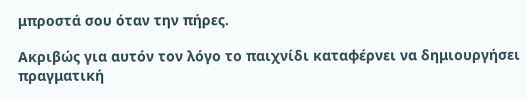μπροστά σου όταν την πήρες.

Ακριβώς για αυτόν τον λόγο το παιχνίδι καταφέρνει να δημιουργήσει πραγματική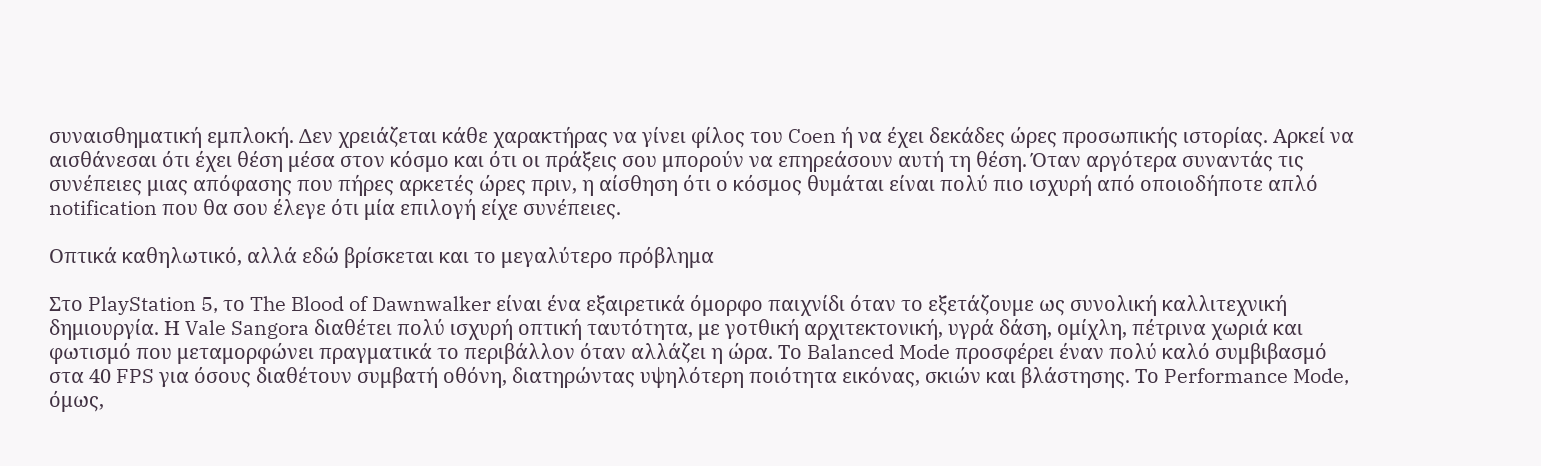συναισθηματική εμπλοκή. Δεν χρειάζεται κάθε χαρακτήρας να γίνει φίλος του Coen ή να έχει δεκάδες ώρες προσωπικής ιστορίας. Αρκεί να αισθάνεσαι ότι έχει θέση μέσα στον κόσμο και ότι οι πράξεις σου μπορούν να επηρεάσουν αυτή τη θέση. Όταν αργότερα συναντάς τις συνέπειες μιας απόφασης που πήρες αρκετές ώρες πριν, η αίσθηση ότι ο κόσμος θυμάται είναι πολύ πιο ισχυρή από οποιοδήποτε απλό notification που θα σου έλεγε ότι μία επιλογή είχε συνέπειες.

Οπτικά καθηλωτικό, αλλά εδώ βρίσκεται και το μεγαλύτερο πρόβλημα

Στο PlayStation 5, το The Blood of Dawnwalker είναι ένα εξαιρετικά όμορφο παιχνίδι όταν το εξετάζουμε ως συνολική καλλιτεχνική δημιουργία. Η Vale Sangora διαθέτει πολύ ισχυρή οπτική ταυτότητα, με γοτθική αρχιτεκτονική, υγρά δάση, ομίχλη, πέτρινα χωριά και φωτισμό που μεταμορφώνει πραγματικά το περιβάλλον όταν αλλάζει η ώρα. Το Balanced Mode προσφέρει έναν πολύ καλό συμβιβασμό στα 40 FPS για όσους διαθέτουν συμβατή οθόνη, διατηρώντας υψηλότερη ποιότητα εικόνας, σκιών και βλάστησης. Το Performance Mode, όμως,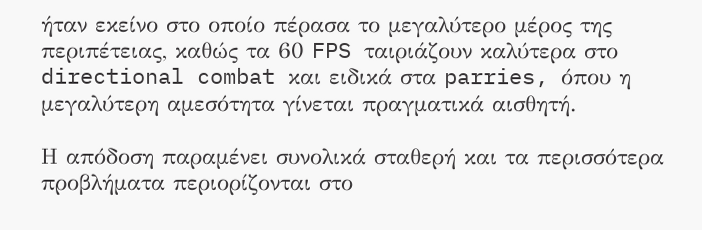ήταν εκείνο στο οποίο πέρασα το μεγαλύτερο μέρος της περιπέτειας, καθώς τα 60 FPS ταιριάζουν καλύτερα στο directional combat και ειδικά στα parries, όπου η μεγαλύτερη αμεσότητα γίνεται πραγματικά αισθητή.

Η απόδοση παραμένει συνολικά σταθερή και τα περισσότερα προβλήματα περιορίζονται στο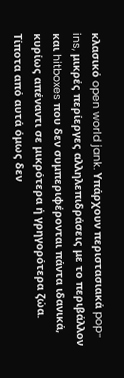κλασικό open world jank. Υπάρχουν περιστασιακά pop-ins, μικρές περίεργες αλληλεπιδράσεις με το περιβάλλον και hitboxes που δεν συμπεριφέρονται πάντα ιδανικά, κυρίως απέναντι σε μικρότερα ή γρηγορότερα ζώα. Τίποτα από αυτά όμως δεν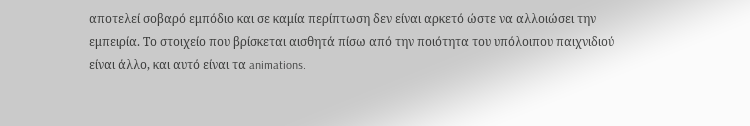αποτελεί σοβαρό εμπόδιο και σε καμία περίπτωση δεν είναι αρκετό ώστε να αλλοιώσει την εμπειρία. Το στοιχείο που βρίσκεται αισθητά πίσω από την ποιότητα του υπόλοιπου παιχνιδιού είναι άλλο, και αυτό είναι τα animations.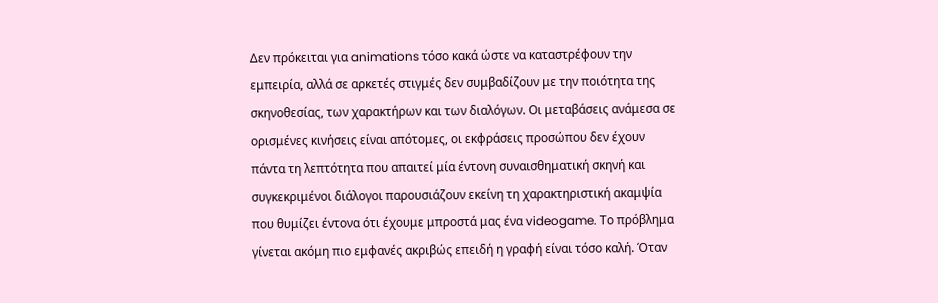Δεν πρόκειται για animations τόσο κακά ώστε να καταστρέφουν την εμπειρία, αλλά σε αρκετές στιγμές δεν συμβαδίζουν με την ποιότητα της σκηνοθεσίας, των χαρακτήρων και των διαλόγων. Οι μεταβάσεις ανάμεσα σε ορισμένες κινήσεις είναι απότομες, οι εκφράσεις προσώπου δεν έχουν πάντα τη λεπτότητα που απαιτεί μία έντονη συναισθηματική σκηνή και συγκεκριμένοι διάλογοι παρουσιάζουν εκείνη τη χαρακτηριστική ακαμψία που θυμίζει έντονα ότι έχουμε μπροστά μας ένα videogame. Το πρόβλημα γίνεται ακόμη πιο εμφανές ακριβώς επειδή η γραφή είναι τόσο καλή. Όταν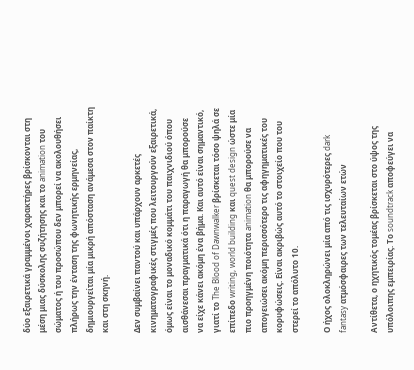δύο εξαιρετικά γραμμένοι χαρακτήρες βρίσκονται στη μέση μιας δύσκολης συζήτησης και το animation του σώματος ή του προσώπου δεν μπορεί να ακολουθήσει πλήρως την ένταση της φωνητικής ερμηνείας, δημιουργείται μία μικρή απόσταση ανάμεσα στον παίκτη και στη σκηνή.

Δεν συμβαίνει παντού και υπάρχουν αρκετές κινηματογραφικές στιγμές που λειτουργούν εξαιρετικά, όμως είναι το μοναδικό κομμάτι του παιχνιδιού όπου αισθάνεσαι πραγματικά ότι η παραγωγή θα μπορούσε να είχε κάνει ακόμη ένα βήμα. Και αυτό είναι σημαντικό, γιατί το The Blood of Dawnwalker βρίσκεται τόσο ψηλά σε επίπεδο writing, world building και quest design ώστε μία πιο προηγμένη ποιότητα animation θα μπορούσε να απογειώσει ακόμη περισσότερο τις αφηγηματικές του κορυφώσεις. Είναι ακριβώς αυτό το στοιχείο που του στερεί το απόλυτο 10.

Ο ήχος ολοκληρώνει μία από τις ισχυρότερες dark fantasy ατμόσφαιρες των τελευταίων ετών

Αντίθετα, ο ηχητικός τομέας βρίσκεται στο ύψος της υπόλοιπης εμπειρίας. Το soundtrack αποφεύγει να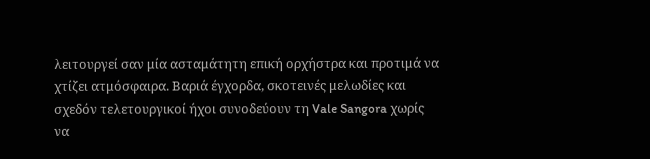λειτουργεί σαν μία ασταμάτητη επική ορχήστρα και προτιμά να χτίζει ατμόσφαιρα. Βαριά έγχορδα, σκοτεινές μελωδίες και σχεδόν τελετουργικοί ήχοι συνοδεύουν τη Vale Sangora χωρίς να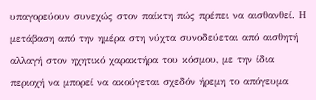υπαγορεύουν συνεχώς στον παίκτη πώς πρέπει να αισθανθεί. Η μετάβαση από την ημέρα στη νύχτα συνοδεύεται από αισθητή αλλαγή στον ηχητικό χαρακτήρα του κόσμου, με την ίδια περιοχή να μπορεί να ακούγεται σχεδόν ήρεμη το απόγευμα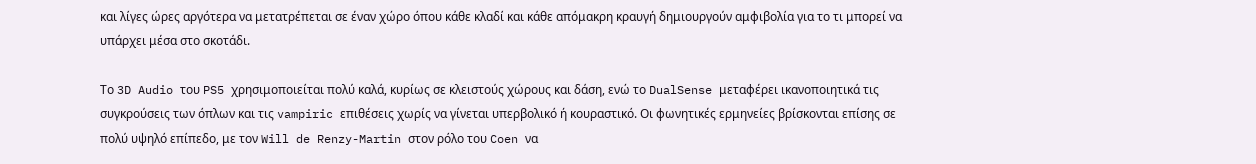και λίγες ώρες αργότερα να μετατρέπεται σε έναν χώρο όπου κάθε κλαδί και κάθε απόμακρη κραυγή δημιουργούν αμφιβολία για το τι μπορεί να υπάρχει μέσα στο σκοτάδι.

Το 3D Audio του PS5 χρησιμοποιείται πολύ καλά, κυρίως σε κλειστούς χώρους και δάση, ενώ το DualSense μεταφέρει ικανοποιητικά τις συγκρούσεις των όπλων και τις vampiric επιθέσεις χωρίς να γίνεται υπερβολικό ή κουραστικό. Οι φωνητικές ερμηνείες βρίσκονται επίσης σε πολύ υψηλό επίπεδο, με τον Will de Renzy-Martin στον ρόλο του Coen να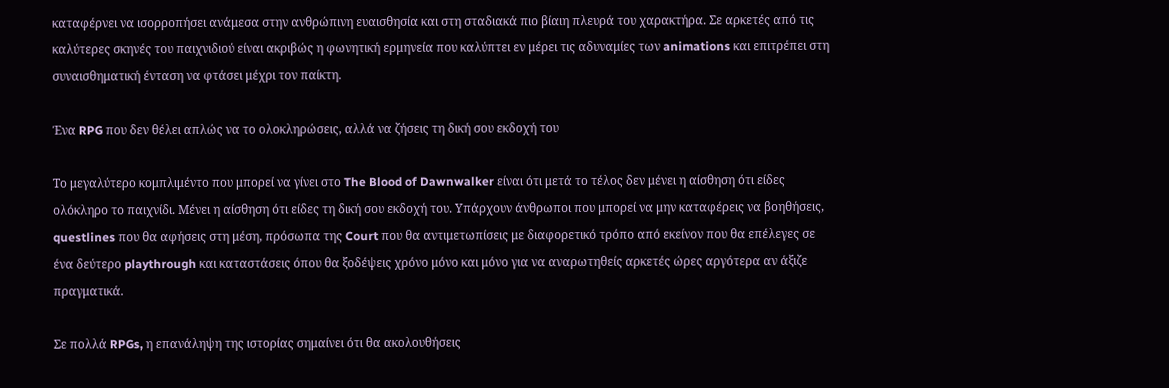καταφέρνει να ισορροπήσει ανάμεσα στην ανθρώπινη ευαισθησία και στη σταδιακά πιο βίαιη πλευρά του χαρακτήρα. Σε αρκετές από τις καλύτερες σκηνές του παιχνιδιού είναι ακριβώς η φωνητική ερμηνεία που καλύπτει εν μέρει τις αδυναμίες των animations και επιτρέπει στη συναισθηματική ένταση να φτάσει μέχρι τον παίκτη.

Ένα RPG που δεν θέλει απλώς να το ολοκληρώσεις, αλλά να ζήσεις τη δική σου εκδοχή του

Το μεγαλύτερο κομπλιμέντο που μπορεί να γίνει στο The Blood of Dawnwalker είναι ότι μετά το τέλος δεν μένει η αίσθηση ότι είδες ολόκληρο το παιχνίδι. Μένει η αίσθηση ότι είδες τη δική σου εκδοχή του. Υπάρχουν άνθρωποι που μπορεί να μην καταφέρεις να βοηθήσεις, questlines που θα αφήσεις στη μέση, πρόσωπα της Court που θα αντιμετωπίσεις με διαφορετικό τρόπο από εκείνον που θα επέλεγες σε ένα δεύτερο playthrough και καταστάσεις όπου θα ξοδέψεις χρόνο μόνο και μόνο για να αναρωτηθείς αρκετές ώρες αργότερα αν άξιζε πραγματικά.

Σε πολλά RPGs, η επανάληψη της ιστορίας σημαίνει ότι θα ακολουθήσεις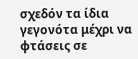σχεδόν τα ίδια γεγονότα μέχρι να φτάσεις σε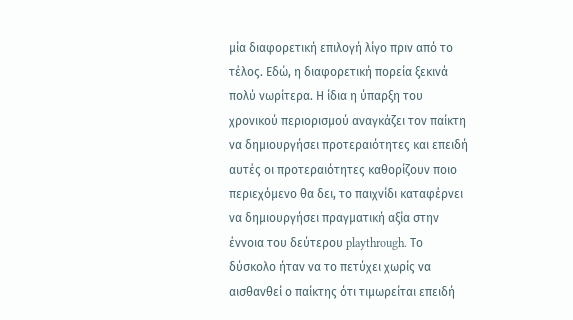μία διαφορετική επιλογή λίγο πριν από το τέλος. Εδώ, η διαφορετική πορεία ξεκινά πολύ νωρίτερα. Η ίδια η ύπαρξη του χρονικού περιορισμού αναγκάζει τον παίκτη να δημιουργήσει προτεραιότητες και επειδή αυτές οι προτεραιότητες καθορίζουν ποιο περιεχόμενο θα δει, το παιχνίδι καταφέρνει να δημιουργήσει πραγματική αξία στην έννοια του δεύτερου playthrough. Το δύσκολο ήταν να το πετύχει χωρίς να αισθανθεί ο παίκτης ότι τιμωρείται επειδή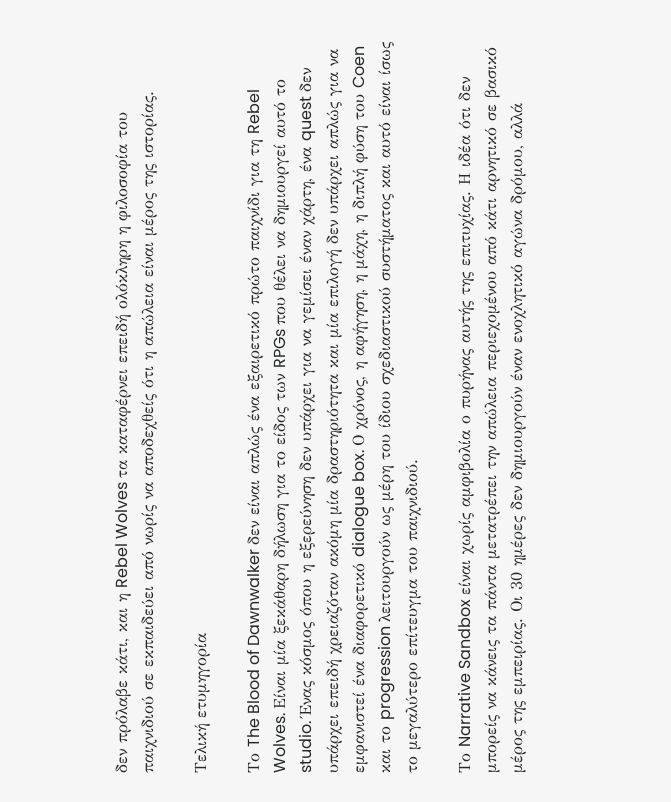δεν πρόλαβε κάτι, και η Rebel Wolves τα καταφέρνει επειδή ολόκληρη η φιλοσοφία του παιχνιδιού σε εκπαιδεύει από νωρίς να αποδεχθείς ότι η απώλεια είναι μέρος της ιστορίας.

Τελική ετυμηγορία

Το The Blood of Dawnwalker δεν είναι απλώς ένα εξαιρετικό πρώτο παιχνίδι για τη Rebel Wolves. Είναι μία ξεκάθαρη δήλωση για το είδος των RPGs που θέλει να δημιουργεί αυτό το studio. Ένας κόσμος όπου η εξερεύνηση δεν υπάρχει για να γεμίσει έναν χάρτη, ένα quest δεν υπάρχει επειδή χρειαζόταν ακόμη μία δραστηριότητα και μία επιλογή δεν υπάρχει απλώς για να εμφανιστεί ένα διαφορετικό dialogue box. Ο χρόνος, η αφήγηση, η μάχη, η διπλή φύση του Coen και το progression λειτουργούν ως μέρη του ίδιου σχεδιαστικού συστήματος και αυτό είναι ίσως το μεγαλύτερο επίτευγμα του παιχνιδιού.

Το Narrative Sandbox είναι χωρίς αμφιβολία ο πυρήνας αυτής της επιτυχίας. Η ιδέα ότι δεν μπορείς να κάνεις τα πάντα μετατρέπει την απώλεια περιεχομένου από κάτι αρνητικό σε βασικό μέρος της εμπειρίας. Οι 30 ημέρες δεν δημιουργούν έναν ενοχλητικό αγώνα δρόμου, αλλά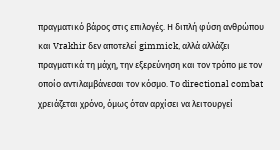πραγματικό βάρος στις επιλογές. Η διπλή φύση ανθρώπου και Vrakhir δεν αποτελεί gimmick, αλλά αλλάζει πραγματικά τη μάχη, την εξερεύνηση και τον τρόπο με τον οποίο αντιλαμβάνεσαι τον κόσμο. Το directional combat χρειάζεται χρόνο, όμως όταν αρχίσει να λειτουργεί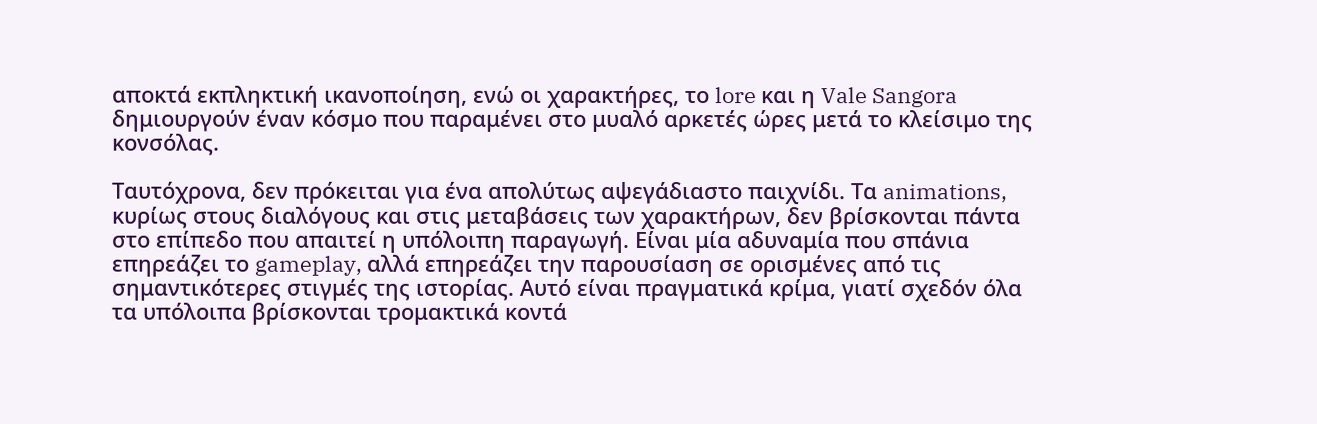αποκτά εκπληκτική ικανοποίηση, ενώ οι χαρακτήρες, το lore και η Vale Sangora δημιουργούν έναν κόσμο που παραμένει στο μυαλό αρκετές ώρες μετά το κλείσιμο της κονσόλας.

Ταυτόχρονα, δεν πρόκειται για ένα απολύτως αψεγάδιαστο παιχνίδι. Τα animations, κυρίως στους διαλόγους και στις μεταβάσεις των χαρακτήρων, δεν βρίσκονται πάντα στο επίπεδο που απαιτεί η υπόλοιπη παραγωγή. Είναι μία αδυναμία που σπάνια επηρεάζει το gameplay, αλλά επηρεάζει την παρουσίαση σε ορισμένες από τις σημαντικότερες στιγμές της ιστορίας. Αυτό είναι πραγματικά κρίμα, γιατί σχεδόν όλα τα υπόλοιπα βρίσκονται τρομακτικά κοντά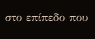στο επίπεδο που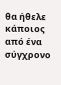θα ήθελε κάποιος από ένα σύγχρονο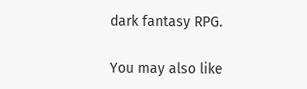dark fantasy RPG.

You may also like